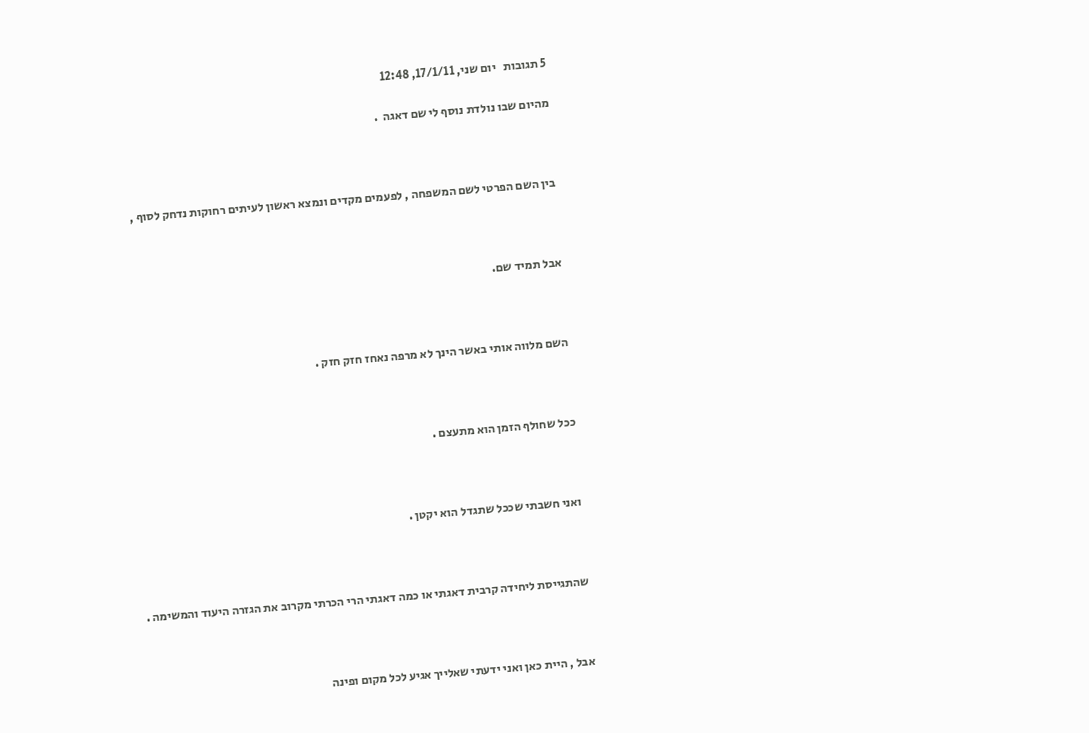5 תגובות   יום שני, 17/1/11, 12:48

מהיום שבו נולדת נוסף לי שם דאגה  .



בין השם הפרטי לשם המשפחה , לפעמים מקדים ונמצא ראשון לעיתים רחוקות נדחק לסוף ,



אבל תמיד שם.



השם מלווה אותי באשר הינך לא מרפה נאחז חזק חזק .



ככל שחולף הזמן הוא מתעצם .



ואני חשבתי שככל שתגדל הוא יקטן .



שהתגייסת ליחידה קרבית דאגתי או כמה דאגתי הרי הכרתי מקרוב את הגזרה היעוד והמשימה .



אבל , היית כאן ואני ידעתי שאלייך אגיע לכל מקום ופינה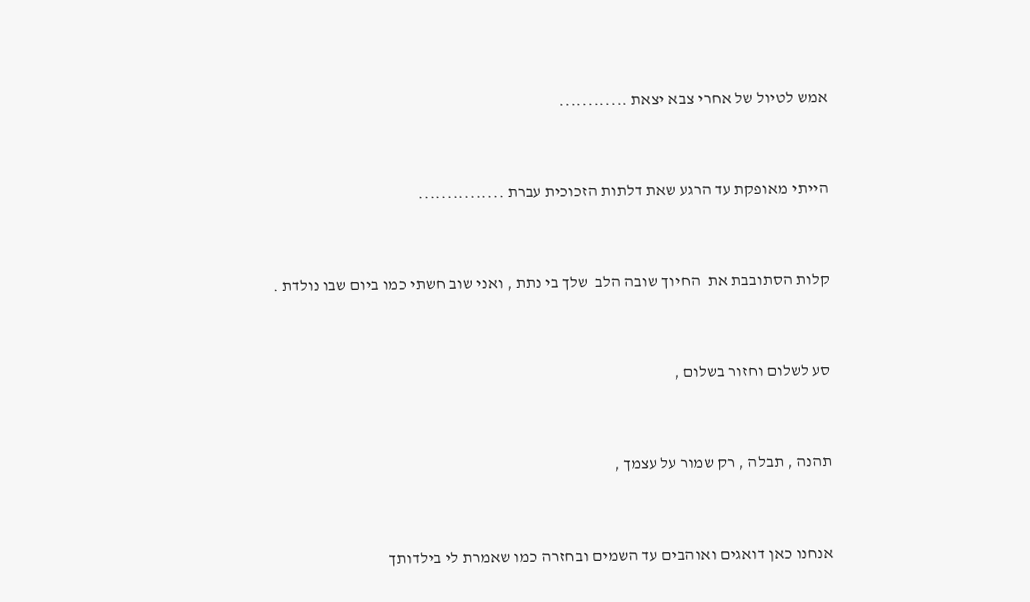אמש לטיול של אחרי צבא יצאת ............



הייתי מאופקת עד הרגע שאת דלתות הזכוכית עברת ...............



קלות הסתובבת את  החיוך שובה הלב  שלך בי נתת , ואני שוב חשתי כמו ביום שבו נולדת .



סע לשלום וחזור בשלום ,



תהנה , תבלה , רק שמור על עצמך ,



אנחנו כאן דואגים ואוהבים עד השמים ובחזרה כמו שאמרת לי בילדותך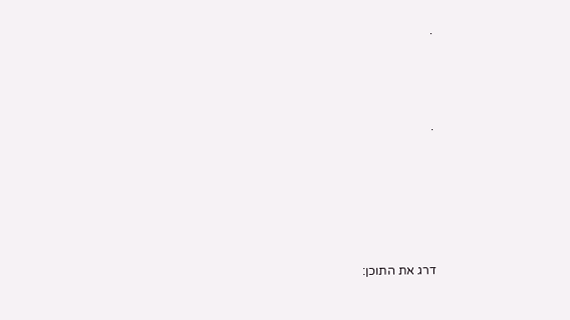.



.





דרג את התוכן: